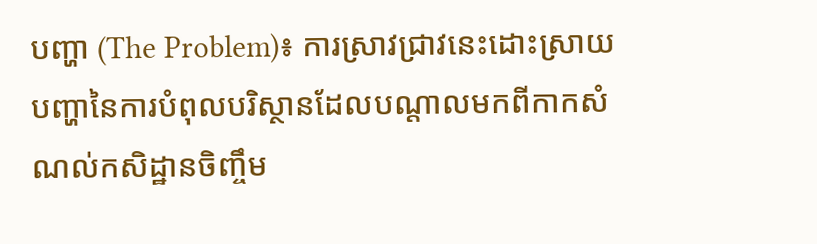បញ្ហា (The Problem)៖ ការស្រាវជ្រាវនេះដោះស្រាយបញ្ហានៃការបំពុលបរិស្ថានដែលបណ្តាលមកពីកាកសំណល់កសិដ្ឋានចិញ្ចឹម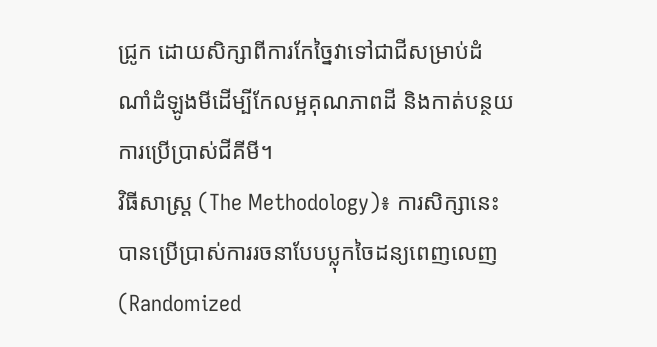ជ្រូក ដោយសិក្សាពីការកែច្នៃវាទៅជាជីសម្រាប់ដំណាំដំឡូងមីដើម្បីកែលម្អគុណភាពដី និងកាត់បន្ថយការប្រើប្រាស់ជីគីមី។
វិធីសាស្ត្រ (The Methodology)៖ ការសិក្សានេះបានប្រើប្រាស់ការរចនាបែបប្លុកចៃដន្យពេញលេញ (Randomized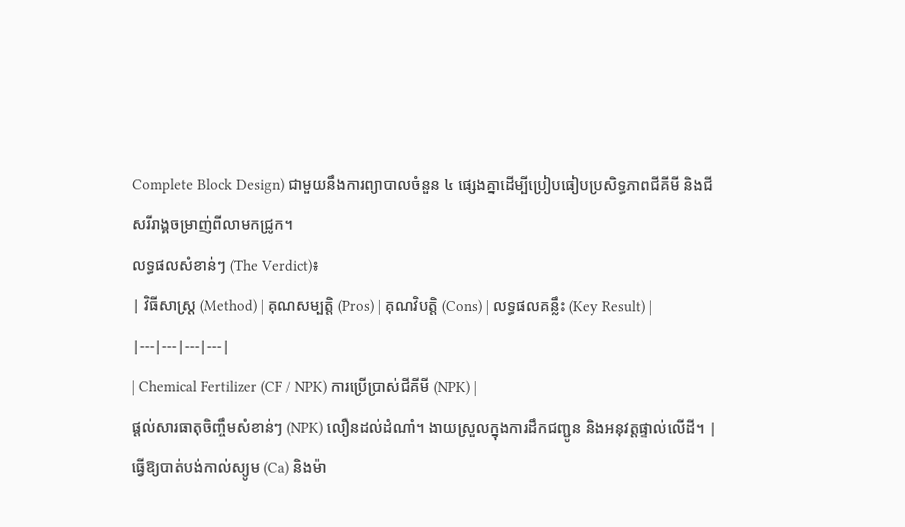Complete Block Design) ជាមួយនឹងការព្យាបាលចំនួន ៤ ផ្សេងគ្នាដើម្បីប្រៀបធៀបប្រសិទ្ធភាពជីគីមី និងជីសរីរាង្គចម្រាញ់ពីលាមកជ្រូក។
លទ្ធផលសំខាន់ៗ (The Verdict)៖
| វិធីសាស្ត្រ (Method) | គុណសម្បត្តិ (Pros) | គុណវិបត្តិ (Cons) | លទ្ធផលគន្លឹះ (Key Result) |
|---|---|---|---|
| Chemical Fertilizer (CF / NPK) ការប្រើប្រាស់ជីគីមី (NPK) |
ផ្តល់សារធាតុចិញ្ចឹមសំខាន់ៗ (NPK) លឿនដល់ដំណាំ។ ងាយស្រួលក្នុងការដឹកជញ្ជូន និងអនុវត្តផ្ទាល់លើដី។ | ធ្វើឱ្យបាត់បង់កាល់ស្យូម (Ca) និងម៉ា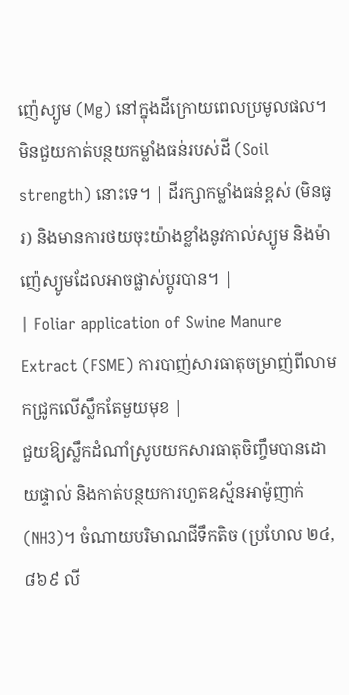ញ៉េស្យូម (Mg) នៅក្នុងដីក្រោយពេលប្រមូលផល។ មិនជួយកាត់បន្ថយកម្លាំងធន់របស់ដី (Soil strength) នោះទេ។ | ដីរក្សាកម្លាំងធន់ខ្ពស់ (មិនធូរ) និងមានការថយចុះយ៉ាងខ្លាំងនូវកាល់ស្យូម និងម៉ាញ៉េស្យូមដែលអាចផ្លាស់ប្តូរបាន។ |
| Foliar application of Swine Manure Extract (FSME) ការបាញ់សារធាតុចម្រាញ់ពីលាមកជ្រូកលើស្លឹកតែមួយមុខ |
ជួយឱ្យស្លឹកដំណាំស្រូបយកសារធាតុចិញ្ចឹមបានដោយផ្ទាល់ និងកាត់បន្ថយការហួតឧស្ម័នអាម៉ូញាក់ (NH3)។ ចំណាយបរិមាណជីទឹកតិច (ប្រហែល ២៤,៨៦៩ លី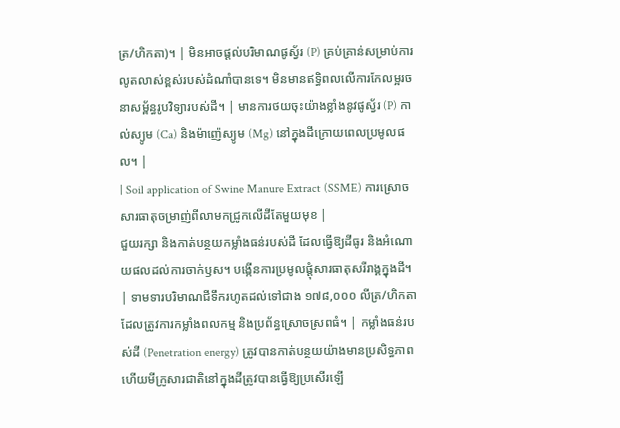ត្រ/ហិកតា)។ | មិនអាចផ្តល់បរិមាណផូស្វ័រ (P) គ្រប់គ្រាន់សម្រាប់ការលូតលាស់ខ្ពស់របស់ដំណាំបានទេ។ មិនមានឥទ្ធិពលលើការកែលម្អរចនាសម្ព័ន្ធរូបវិទ្យារបស់ដី។ | មានការថយចុះយ៉ាងខ្លាំងនូវផូស្វ័រ (P) កាល់ស្យូម (Ca) និងម៉ាញ៉េស្យូម (Mg) នៅក្នុងដីក្រោយពេលប្រមូលផល។ |
| Soil application of Swine Manure Extract (SSME) ការស្រោចសារធាតុចម្រាញ់ពីលាមកជ្រូកលើដីតែមួយមុខ |
ជួយរក្សា និងកាត់បន្ថយកម្លាំងធន់របស់ដី ដែលធ្វើឱ្យដីធូរ និងអំណោយផលដល់ការចាក់ឫស។ បង្កើនការប្រមូលផ្តុំសារធាតុសរីរាង្គក្នុងដី។ | ទាមទារបរិមាណជីទឹករហូតដល់ទៅជាង ១៧៨,០០០ លីត្រ/ហិកតា ដែលត្រូវការកម្លាំងពលកម្ម និងប្រព័ន្ធស្រោចស្រពធំ។ | កម្លាំងធន់របស់ដី (Penetration energy) ត្រូវបានកាត់បន្ថយយ៉ាងមានប្រសិទ្ធភាព ហើយមីក្រូសារជាតិនៅក្នុងដីត្រូវបានធ្វើឱ្យប្រសើរឡើ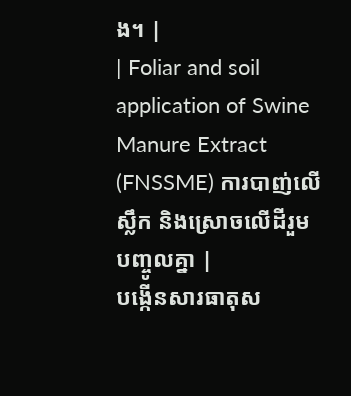ង។ |
| Foliar and soil application of Swine Manure Extract (FNSSME) ការបាញ់លើស្លឹក និងស្រោចលើដីរួមបញ្ចូលគ្នា |
បង្កើនសារធាតុស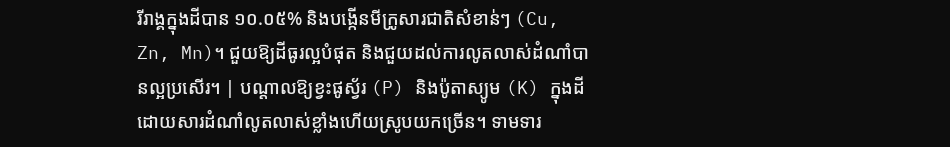រីរាង្គក្នុងដីបាន ១០.០៥% និងបង្កើនមីក្រូសារជាតិសំខាន់ៗ (Cu, Zn, Mn)។ ជួយឱ្យដីធូរល្អបំផុត និងជួយដល់ការលូតលាស់ដំណាំបានល្អប្រសើរ។ | បណ្តាលឱ្យខ្វះផូស្វ័រ (P) និងប៉ូតាស្យូម (K) ក្នុងដីដោយសារដំណាំលូតលាស់ខ្លាំងហើយស្រូបយកច្រើន។ ទាមទារ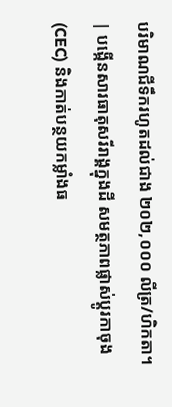បរិមាណជីទឹករហូតដល់ជាង ២០២,០០០ លីត្រ/ហិកតា។ | បង្កើនសារធាតុសរីរាង្គក្នុងដី សមត្ថភាពផ្លាស់ប្តូរកាចុង (CEC) និងកាត់បន្ថយកម្លាំងធ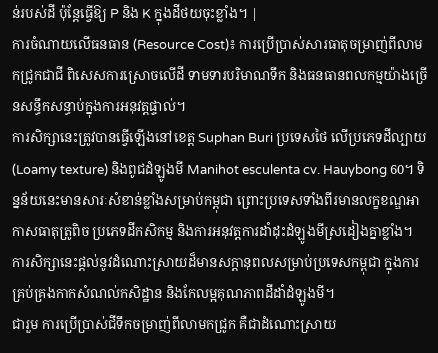ន់របស់ដី ប៉ុន្តែធ្វើឱ្យ P និង K ក្នុងដីថយចុះខ្លាំង។ |
ការចំណាយលើធនធាន (Resource Cost)៖ ការប្រើប្រាស់សារធាតុចម្រាញ់ពីលាមកជ្រូកជាជី ពិសេសការស្រោចលើដី ទាមទារបរិមាណទឹក និងធនធានពលកម្មយ៉ាងច្រើនសន្ធឹកសន្ធាប់ក្នុងការអនុវត្តផ្ទាល់។
ការសិក្សានេះត្រូវបានធ្វើឡើងនៅខេត្ត Suphan Buri ប្រទេសថៃ លើប្រភេទដីល្បាយ (Loamy texture) និងពូជដំឡូងមី Manihot esculenta cv. Hauybong 60។ ទិន្នន័យនេះមានសារៈសំខាន់ខ្លាំងសម្រាប់កម្ពុជា ព្រោះប្រទេសទាំងពីរមានលក្ខខណ្ឌអាកាសធាតុត្រូពិច ប្រភេទដីកសិកម្ម និងការអនុវត្តការដាំដុះដំឡូងមីស្រដៀងគ្នាខ្លាំង។
ការសិក្សានេះផ្តល់នូវដំណោះស្រាយដ៏មានសក្តានុពលសម្រាប់ប្រទេសកម្ពុជា ក្នុងការគ្រប់គ្រងកាកសំណល់កសិដ្ឋាន និងកែលម្អគុណភាពដីដាំដំឡូងមី។
ជារួម ការប្រើប្រាស់ជីទឹកចម្រាញ់ពីលាមកជ្រូក គឺជាដំណោះស្រាយ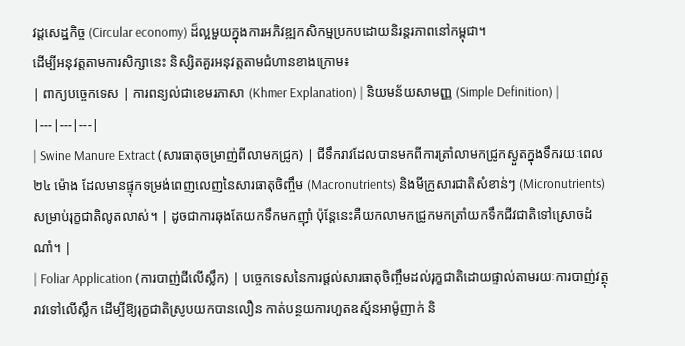វដ្តសេដ្ឋកិច្ច (Circular economy) ដ៏ល្អមួយក្នុងការអភិវឌ្ឍកសិកម្មប្រកបដោយនិរន្តរភាពនៅកម្ពុជា។
ដើម្បីអនុវត្តតាមការសិក្សានេះ និស្សិតគួរអនុវត្តតាមជំហានខាងក្រោម៖
| ពាក្យបច្ចេកទេស | ការពន្យល់ជាខេមរភាសា (Khmer Explanation) | និយមន័យសាមញ្ញ (Simple Definition) |
|---|---|---|
| Swine Manure Extract (សារធាតុចម្រាញ់ពីលាមកជ្រូក) | ជីទឹករាវដែលបានមកពីការត្រាំលាមកជ្រូកស្ងួតក្នុងទឹករយៈពេល ២៤ ម៉ោង ដែលមានផ្ទុកទម្រង់ពេញលេញនៃសារធាតុចិញ្ចឹម (Macronutrients) និងមីក្រូសារជាតិសំខាន់ៗ (Micronutrients) សម្រាប់រុក្ខជាតិលូតលាស់។ | ដូចជាការឆុងតែយកទឹកមកញ៉ាំ ប៉ុន្តែនេះគឺយកលាមកជ្រូកមកត្រាំយកទឹកជីវជាតិទៅស្រោចដំណាំ។ |
| Foliar Application (ការបាញ់ជីលើស្លឹក) | បច្ចេកទេសនៃការផ្តល់សារធាតុចិញ្ចឹមដល់រុក្ខជាតិដោយផ្ទាល់តាមរយៈការបាញ់វត្ថុរាវទៅលើស្លឹក ដើម្បីឱ្យរុក្ខជាតិស្រូបយកបានលឿន កាត់បន្ថយការហួតឧស្ម័នអាម៉ូញាក់ និ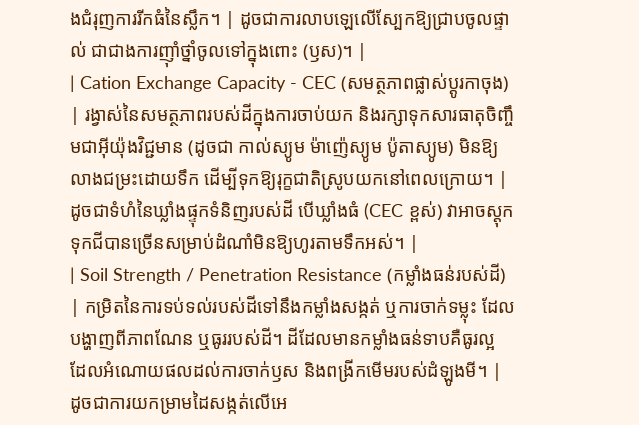ងជំរុញការរីកធំនៃស្លឹក។ | ដូចជាការលាបឡេលើស្បែកឱ្យជ្រាបចូលផ្ទាល់ ជាជាងការញ៉ាំថ្នាំចូលទៅក្នុងពោះ (ឫស)។ |
| Cation Exchange Capacity - CEC (សមត្ថភាពផ្លាស់ប្តូរកាចុង) | រង្វាស់នៃសមត្ថភាពរបស់ដីក្នុងការចាប់យក និងរក្សាទុកសារធាតុចិញ្ចឹមជាអ៊ីយ៉ុងវិជ្ជមាន (ដូចជា កាល់ស្យូម ម៉ាញ៉េស្យូម ប៉ូតាស្យូម) មិនឱ្យលាងជម្រះដោយទឹក ដើម្បីទុកឱ្យរុក្ខជាតិស្រូបយកនៅពេលក្រោយ។ | ដូចជាទំហំនៃឃ្លាំងផ្ទុកទំនិញរបស់ដី បើឃ្លាំងធំ (CEC ខ្ពស់) វាអាចស្តុកទុកជីបានច្រើនសម្រាប់ដំណាំមិនឱ្យហូរតាមទឹកអស់។ |
| Soil Strength / Penetration Resistance (កម្លាំងធន់របស់ដី) | កម្រិតនៃការទប់ទល់របស់ដីទៅនឹងកម្លាំងសង្កត់ ឬការចាក់ទម្លុះ ដែលបង្ហាញពីភាពណែន ឬធូររបស់ដី។ ដីដែលមានកម្លាំងធន់ទាបគឺធូរល្អ ដែលអំណោយផលដល់ការចាក់ឫស និងពង្រីកមើមរបស់ដំឡូងមី។ | ដូចជាការយកម្រាមដៃសង្កត់លើអេ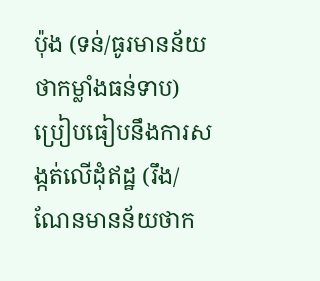ប៉ុង (ទន់/ធូរមានន័យថាកម្លាំងធន់ទាប) ប្រៀបធៀបនឹងការសង្កត់លើដុំឥដ្ឋ (រឹង/ណែនមានន័យថាក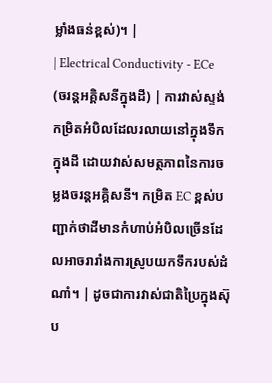ម្លាំងធន់ខ្ពស់)។ |
| Electrical Conductivity - ECe (ចរន្តអគ្គិសនីក្នុងដី) | ការវាស់ស្ទង់កម្រិតអំបិលដែលរលាយនៅក្នុងទឹកក្នុងដី ដោយវាស់សមត្ថភាពនៃការចម្លងចរន្តអគ្គិសនី។ កម្រិត EC ខ្ពស់បញ្ជាក់ថាដីមានកំហាប់អំបិលច្រើនដែលអាចរារាំងការស្រូបយកទឹករបស់ដំណាំ។ | ដូចជាការវាស់ជាតិប្រៃក្នុងស៊ុប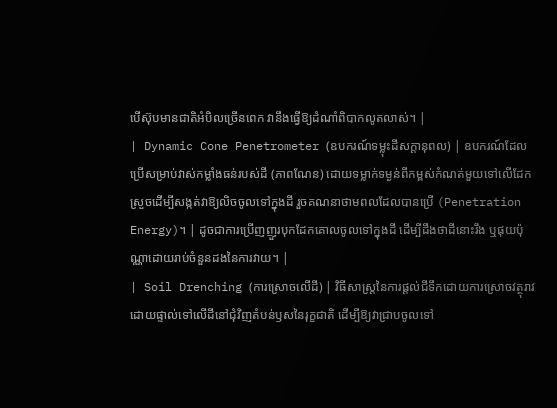បើស៊ុបមានជាតិអំបិលច្រើនពេក វានឹងធ្វើឱ្យដំណាំពិបាកលូតលាស់។ |
| Dynamic Cone Penetrometer (ឧបករណ៍ទម្លុះដីសក្ដានុពល) | ឧបករណ៍ដែលប្រើសម្រាប់វាស់កម្លាំងធន់របស់ដី (ភាពណែន) ដោយទម្លាក់ទម្ងន់ពីកម្ពស់កំណត់មួយទៅលើដែកស្រួចដើម្បីសង្កត់វាឱ្យលិចចូលទៅក្នុងដី រួចគណនាថាមពលដែលបានប្រើ (Penetration Energy)។ | ដូចជាការប្រើញញួរបុកដែកគោលចូលទៅក្នុងដី ដើម្បីដឹងថាដីនោះរឹង ឬផុយប៉ុណ្ណាដោយរាប់ចំនួនដងនៃការវាយ។ |
| Soil Drenching (ការស្រោចលើដី) | វិធីសាស្រ្តនៃការផ្តល់ជីទឹកដោយការស្រោចវត្ថុរាវដោយផ្ទាល់ទៅលើដីនៅជុំវិញតំបន់ឫសនៃរុក្ខជាតិ ដើម្បីឱ្យវាជ្រាបចូលទៅ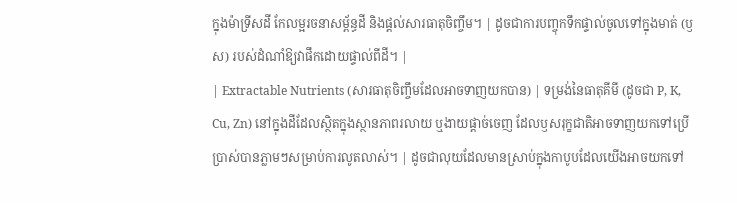ក្នុងម៉ាទ្រីសដី កែលម្អរចនាសម្ព័ន្ធដី និងផ្តល់សារធាតុចិញ្ចឹម។ | ដូចជាការបញ្ចុកទឹកផ្ទាល់ចូលទៅក្នុងមាត់ (ឫស) របស់ដំណាំឱ្យវាផឹកដោយផ្ទាល់ពីដី។ |
| Extractable Nutrients (សារធាតុចិញ្ចឹមដែលអាចទាញយកបាន) | ទម្រង់នៃធាតុគីមី (ដូចជា P, K, Cu, Zn) នៅក្នុងដីដែលស្ថិតក្នុងស្ថានភាពរលាយ ឬងាយផ្តាច់ចេញ ដែលឫសរុក្ខជាតិអាចទាញយកទៅប្រើប្រាស់បានភ្លាមៗសម្រាប់ការលូតលាស់។ | ដូចជាលុយដែលមានស្រាប់ក្នុងកាបូបដែលយើងអាចយកទៅ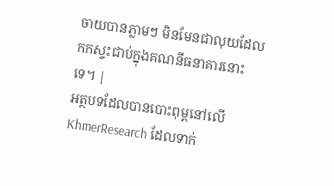ចាយបានភ្លាមៗ មិនមែនជាលុយដែលកកស្ទះជាប់ក្នុងគណនីធនាគារនោះទេ។ |
អត្ថបទដែលបានបោះពុម្ពនៅលើ KhmerResearch ដែលទាក់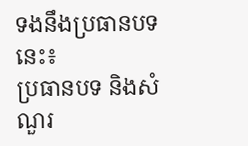ទងនឹងប្រធានបទនេះ៖
ប្រធានបទ និងសំណួរ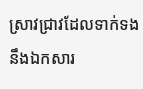ស្រាវជ្រាវដែលទាក់ទងនឹងឯកសារ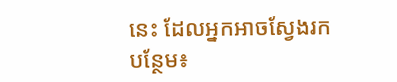នេះ ដែលអ្នកអាចស្វែងរកបន្ថែម៖